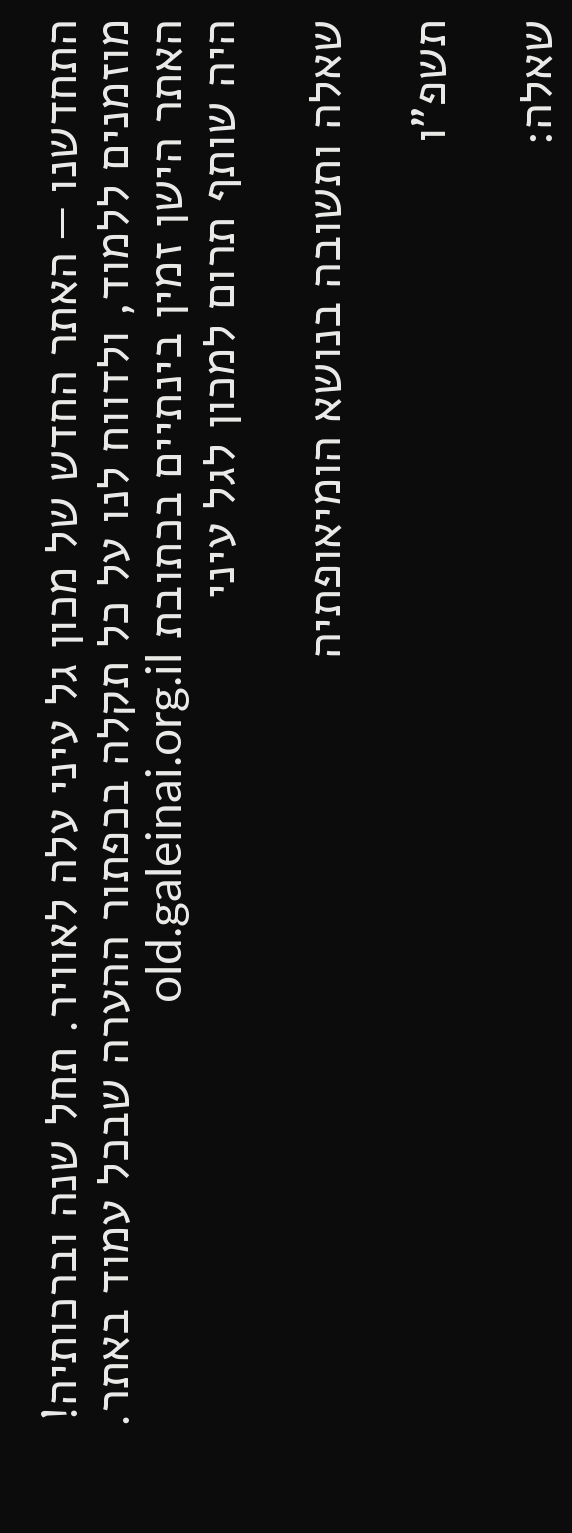התחדשנו — האתר החדש של מכון גל עיני עלה לאוויר. תחל שנה וברכותיה! מוזמנים ללמוד, ולדווח לנו על כל תקלה בכפתור ההערה שבכל עמוד באתר. האתר הישן זמין בינתיים בכתובת old.galeinai.org.il
היה שותף תרום למכון לגל עיני

שאלה ותשובה בנושא הומיאופתיה

תשפ"ו

שאלה: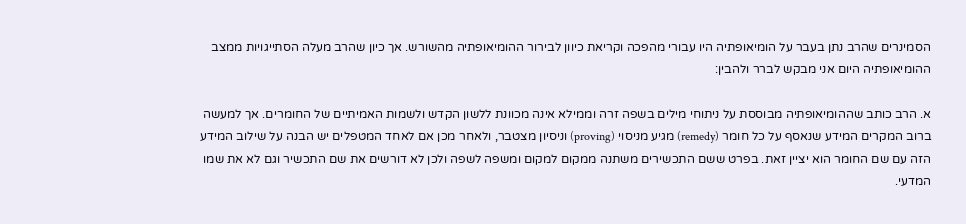הסמינרים שהרב נתן בעבר על הומיאופתיה היו עבורי מהפכה וקריאת כיוון לבירור ההומיאופתיה מהשורש. אך כיון שהרב מעלה הסתייגויות ממצב ההומיאופתיה היום אני מבקש לברר ולהבין:

א. הרב כותב שההומיאופתיה מבוססת על ניתוחי מילים בשפה זרה וממילא אינה מכוונת ללשון הקדש ולשמות האמיתיים של החומרים. אך למעשה ברוב המקרים המידע שנאסף על כל חומר (remedy) מגיע מניסוי (proving) וניסיון מצטבר, ולאחר מכן אם לאחד המטפלים יש הבנה על שילוב המידע הזה עם שם החומר הוא יציין זאת. בפרט ששם התכשירים משתנה ממקום למקום ומשפה לשפה ולכן לא דורשים את שם התכשיר וגם לא את שמו המדעי.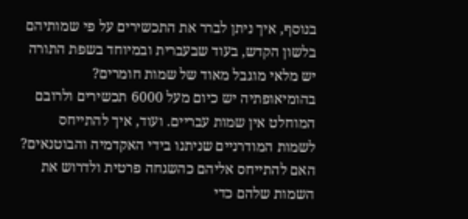בנוסף, איך ניתן לברר את התכשירים על פי שמותיהם בלשון הקדש, בעוד שבעברית ובמיוחד בשפת התורה יש מלאי מוגבל מאוד של שמות חומרים? בהומיאופתיה יש כיום מעל 6000 תכשירים ולרובם המוחלט אין שמות עבריים. ועוד, איך להתייחס לשמות המודרניים שניתנו בידי האקדמיה והבוטנאים?  האם להתייחס אליהם כהשגחה פרטית ולדרוש את השמות שלהם כדי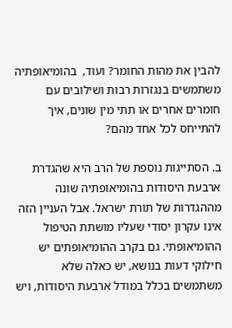להבין את מהות החומר? ועוד,  בהומיאופתיה משתמשים בנגזרות רבות ושילובים עם חומרים אחרים או תתי מין שונים, איך להתייחס לכל אחד מהם?

ב. הסתייגות נוספת של הרב היא שהגדרת ארבעת היסודות בהומיאופתיה שונה מההגדרות של תורת ישראל. אבל העניין הזה אינו עקרון יסודי שעליו מושתת הטיפול ההומיאופתי. גם בקרב ההומיאופתים יש חילוקי דעות בנושא, יש כאלה שלא משתמשים בכלל במודל ארבעת היסודות, ויש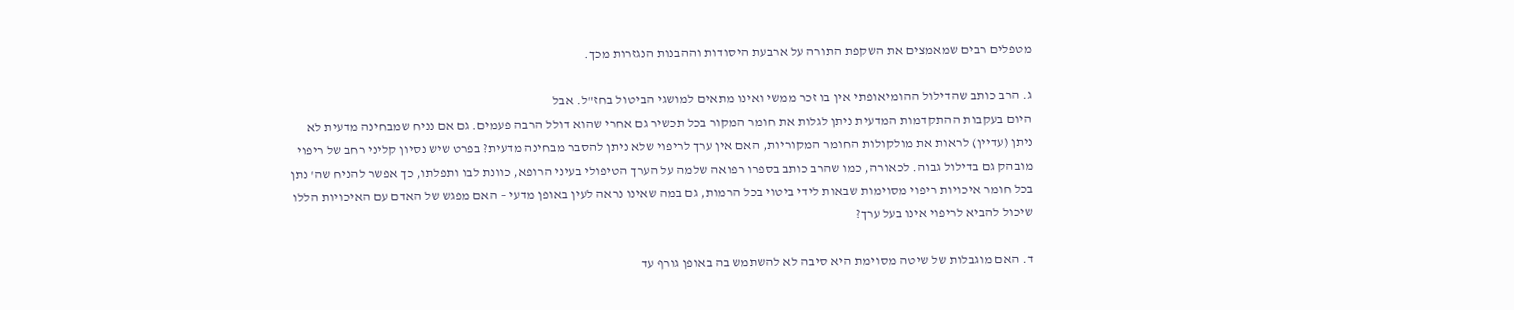מטפלים רבים שמאמצים את השקפת התורה על ארבעת היסודות וההבנות הנגזרות מכך.

ג. הרב כותב שהדילול ההומיאופתי אין בו זכר ממשי ואינו מתאים למושגי הביטול בחז"ל. אבל
היום בעקבות ההתקדמות המדעית ניתן לגלות את חומר המקור בכל תכשיר גם אחרי שהוא דולל הרבה פעמים. גם אם נניח שמבחינה מדעית לא ניתן (עדיין) לראות את מולקולות החומר המקוריות, האם אין ערך לריפוי שלא ניתן להסבר מבחינה מדעית? בפרט שיש נסיון קליני רחב של ריפוי מובהק גם בדילול גבוה. לכאורה, כמו שהרב כותב בספרו רפואה שלמה על הערך הטיפולי בעיני הרופא, כוונת לבו ותפלתו, כך אפשר להניח שה' נתן בכל חומר איכויות ריפוי מסוימות שבאות לידי ביטוי בכל הרמות, גם במה שאינו נראה לעין באופן מדעי – האם מפגש של האדם עם האיכויות הללו שיכול להביא לריפוי אינו בעל ערך?

ד. האם מוגבלות של שיטה מסוימת היא סיבה לא להשתמש בה באופן גורף עד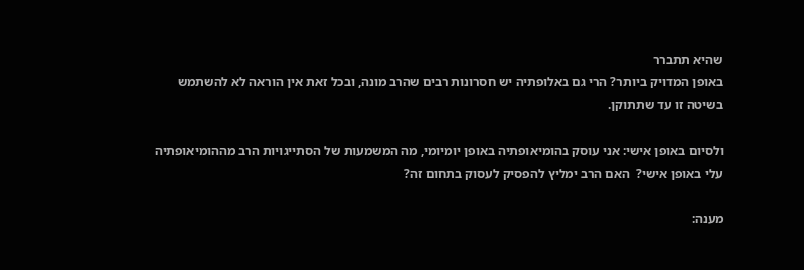שהיא תתברר
באופן המדויק ביותר? הרי גם באלופתיה יש חסרונות רבים שהרב מונה, ובכל זאת אין הוראה לא להשתמש בשיטה זו עד שתתוקן.

ולסיום באופן אישי: אני עוסק בהומיאופתיה באופן יומיומי, מה המשמעות של הסתייגויות הרב מההומיאופתיה עלי באופן אישי?  האם הרב ימליץ להפסיק לעסוק בתחום זה?

מענה: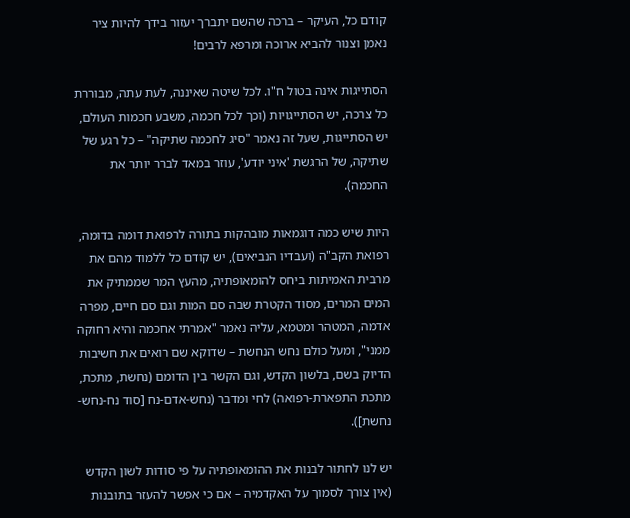קודם כל, העיקר – ברכה שהשם יתברך יעזור בידך להיות ציר נאמן וצנור להביא ארוכה ומרפא לרבים!

הסתייגות אינה בטול ח"ו. לכל שיטה שאיננה, לעת עתה, מבוררת כל צרכה, יש הסתייגויות (וכך לכל חכמה, משבע חכמות העולם, יש הסתייגות, שעל זה נאמר "סיג לחכמה שתיקה" – כל רגע של שתיקה, של הרגשת 'איני יודע', עוזר במאד לברר יותר את החכמה).

היות שיש כמה דוגמאות מובהקות בתורה לרפואת דומה בדומה, רפואת הקב"ה (ועבדיו הנביאים), יש קודם כל ללמוד מהם את מרבית האמיתות ביחס להומאופתיה, מהעץ המר שממתיק את המים המרים, מסוד הקטרת שבה סם המות וגם סם חיים, מפרה אדמה, המטהר ומטמא, עליה נאמר "אמרתי אחכמה והיא רחוקה ממני", ומעל כולם נחש הנחשת – שדוקא שם רואים את חשיבות הדיוק בשם, בלשון הקדש, וגם הקשר בין הדומם (נחשת, מתכת, מתכת התפארת-רפואה) לחי ומדבר (נחש-אדם-נח [סוד נח-נחש-נחשת]).

יש לנו לחתור לבנות את ההומאופתיה על פי סודות לשון הקדש (אין צורך לסמוך על האקדמיה – אם כי אפשר להעזר בתובנות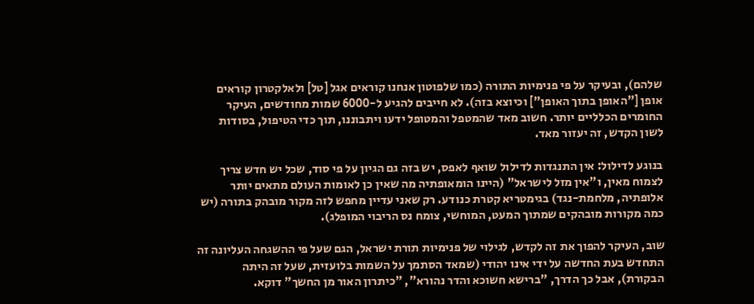שלהם), ובעיקר על פי פנימיות התורה (כמו שלפוטון אנחנו קוראים אגל [טל] ולאלקטרון קוראים אופן ["האופן בתוך האופן"] וכיוצא בזה). לא חייבים להגיע ל-6000 שמות מחודשים, העיקר החומרים הכלליים יותר. חשוב מאד שהמטפל והמטופל ידעו ויתבוננו, תוך כדי הטיפול, בסודות לשון הקדש, זה יעזור מאד.

בנוגע לדילול: אין התנגדות לדילול שואף לאפס, יש בזה גם הגיון על פי סוד, שכל יש חדש צריך לצמוח מאין, ו"אין מזל לישראל" (היינו הומאופתיה מה שאין כן לאומות העולם מתאים יותר אלופתיה, מלחמת-נגד) בגימטריא קטרת כנודע. רק שאני עדיין מחפש לזה מקור מובהק בתורה (יש כמה מקורות מובהקים שמתוך המעט, המוחשי, צומח נס הריבוי המופלג).

שוב, העיקר להפוך את זה לקדש, לגילוי של פנימיות תורת ישראל, הגם שעל פי ההשגחה העליונה זה התחדש בעת החדשה על ידי אינו יהודי (שמאד הסתמך על השמות בלועזית, שעל זה היתה הבקורת), אבל כך הדרך, "ברישא חשוכא והדר נהורא", "כיתרון האור מן החשך" דוקא.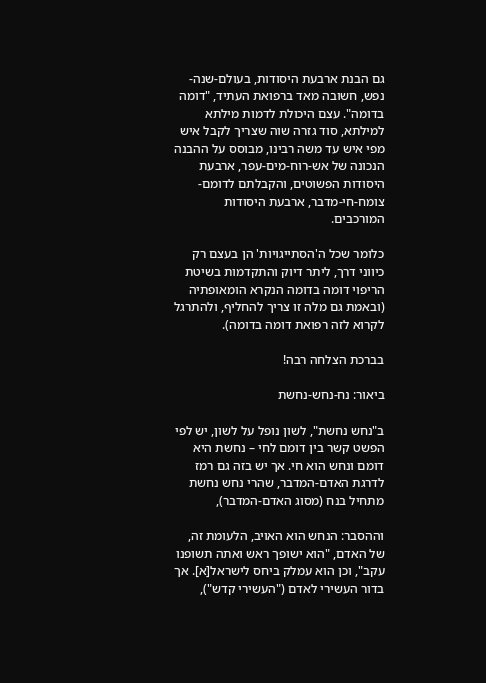גם הבנת ארבעת היסודות, בעולם-שנה-נפש, חשובה מאד ברפואת העתיד, "דומה בדומה". עצם היכולת לדמות מילתא למילתא, סוד גזרה שוה שצריך לקבל איש מפי איש עד משה רבינו, מבוסס על ההבנה הנכונה של אש-רוח-מים-עפר, ארבעת היסודות הפשוטים, והקבלתם לדומם-צומח-חי-מדבר, ארבעת היסודות המורכבים.

כלומר שכל ה'הסתייגויות' הן בעצם רק כיווני דרך, ליתר דיוק והתקדמות בשיטת הריפוי דומה בדומה הנקרא הומאופתיה (ובאמת גם מלה זו צריך להחליף, ולהתרגל לקרוא לזה רפואת דומה בדומה).

בברכת הצלחה רבה!

ביאור: נח-נחש-נחשת

ב"נחש נחשת", לשון נופל על לשון, יש לפי הפשט קשר בין דומם לחי – נחשת היא דומם ונחש הוא חי. אך יש בזה גם רמז לדרגת האדם-המדבר, שהרי נחש נחשת מתחיל בנח (מסוג האדם-המדבר),

וההסבר: הנחש הוא האויב, הלעומת זה, של האדם, "הוא ישופך ראש ואתה תשופנו עקב", וכן הוא עמלק ביחס לישראל[א]. אך בדור העשירי לאדם ("העשירי קדש"),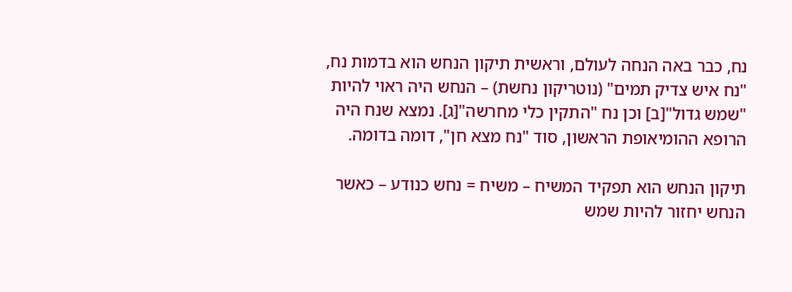נח, כבר באה הנחה לעולם, וראשית תיקון הנחש הוא בדמות נח, "נח איש צדיק תמים" (נוטריקון נחשת) – הנחש היה ראוי להיות "שמש גדול"[ב] וכן נח "התקין כלי מחרשה"[ג]. נמצא שנח היה הרופא ההומיאופת הראשון, סוד "נח מצא חן", דומה בדומה.

תיקון הנחש הוא תפקיד המשיח – משיח = נחש כנודע – כאשר הנחש יחזור להיות שמש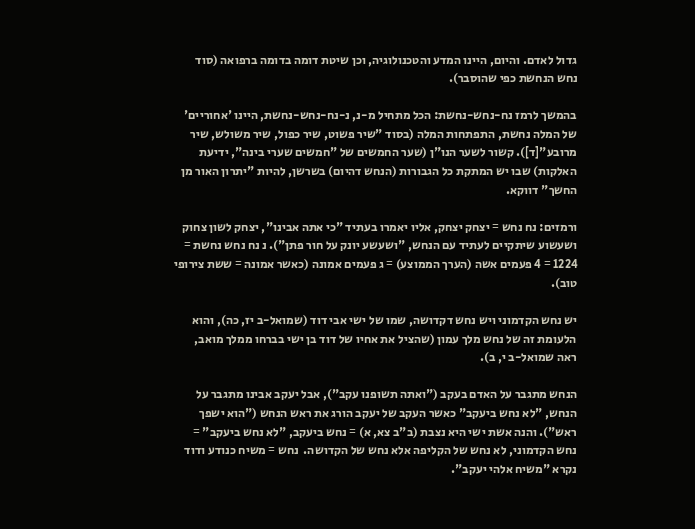גדול לאדם. והיום, היינו המדע והטכנולוגיה, וכן שיטת דומה בדומה ברפואה (סוד נחש הנחשת כפי שהוסבר).

בהמשך לרמז נח-נחש-נחשת: הכל מתחיל מ-נ, נ-נח-נחש-נחשת, היינו 'אחוריים' של המלה נחשת, התפתחות המלה (בסוד "שיר פשוט, שיר כפול, שיר משולש, שיר מרובע"[ד]). קשור לשער הנו"ן (שער החמשים של "חמשים שערי בינה", ידיעת האלקות) שבו יש המתקת כל הגבורות (הנחש דהיום) בשרשן, להיות "יתרון האור מן החשך" דווקא.

ורמזים: נח נחש = יצחק יצחק, אליו יאמרו בעתיד "כי אתה אבינו", יצחק לשון צחוק ושעשוע שיתקיים לעתיד עם הנחש, "ושעשע יונק על חור פתן"). נ נח נחש נחשת = 1224 = 4 פעמים אשה (הערך הממוצע) = ג פעמים אמונה (כאשר אמונה = ששת צירופי טוב).

יש נחש הקדמוני ויש נחש דקדושה, שמו של ישי אבי דוד (שמואל-ב יז, כה), והוא הלעומת זה של נחש מלך עמון (שהציל את אחיו של דוד בן ישי בברחו ממלך מואב, ראה שמואל-ב י, ב).

הנחש מתגבר על האדם בעקב ("ואתה תשופנו עקב"), אבל יעקב אבינו מתגבר על הנחש, "לא נחש ביעקב" כאשר העקב של יעקב הורג את ראש הנחש ("הוא ישפך ראש"). והנה אשת ישי היא נצבת (ב"ב צא, א) = נחש ביעקב, "לא נחש ביעקב" = נחש הקדמוני, לא נחש של הקליפה אלא נחש של הקדושה.  נחש = משיח כנודע ודוד נקרא "משיח אלהי יעקב".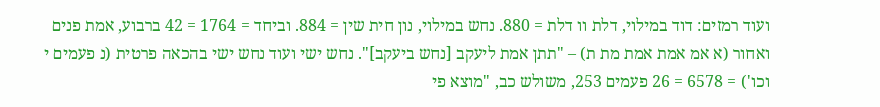ועוד רמזים: דוד במילוי, דלת וו דלת = 880. נחש במילוי, נון חית שין = 884. וביחד = 1764 = 42 ברבוע, אמת פנים ואחור (א אמ אמת אמת מת ת) – "תתן אמת ליעקב [נחש ביעקב]". נחש ישי ועוד נחש ישי בהכאה פרטית (נ פעמים י וכו') = 6578 = 26 פעמים 253, משולש כב, "מוצא פי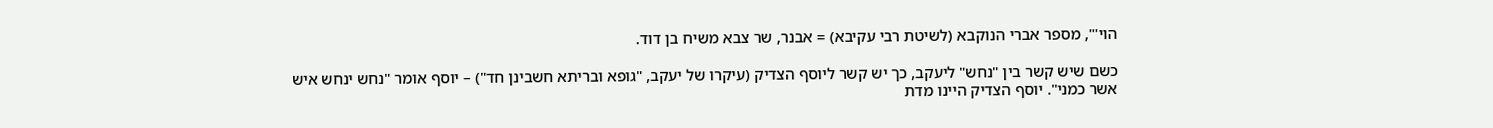הוי'", מספר אברי הנוקבא (לשיטת רבי עקיבא) = אבנר, שר צבא משיח בן דוד.

כשם שיש קשר בין "נחש" ליעקב, כך יש קשר ליוסף הצדיק (עיקרו של יעקב, "גופא ובריתא חשבינן חד") – יוסף אומר "נחש ינחש איש אשר כמני". יוסף הצדיק היינו מדת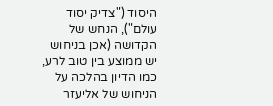היסוד ("צדיק יסוד עולם"), הנחש של הקדושה (אכן בניחוש יש ממוצע בין טוב לרע, כמו הדיון בהלכה על הניחוש של אליעזר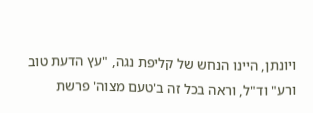ויונתן, היינו הנחש של קליפת נגה, "עץ הדעת טוב ורע" וד"ל, וראה בכל זה ב'טעם מצוה' פרשת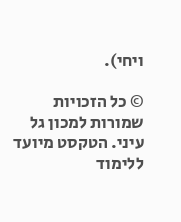ויחי).

© כל הזכויות שמורות למכון גל עיני. הטקסט מיועד ללימוד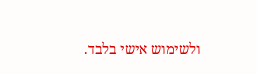ולשימוש אישי בלבד.